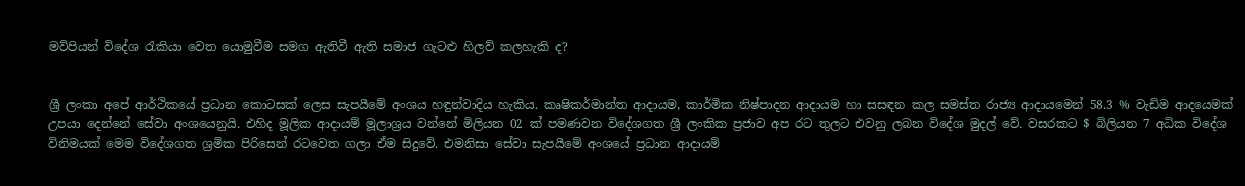මව්පියන් විදේශ රැකියා වෙත යොමුවීම සමග ඇතිවී ඇති සමාජ ගැටළු හිලව් කලහැකි ද?


ශ්‍රී ලංකා අපේ ආර්ථිකයේ ප්‍රධාන කොටසක් ලෙස සැපයීමේ අංශය හඳුන්වාදිය හැකිය. කෘෂිකර්මාන්ත ආදායම, කාර්මික නිෂ්පාදන ආදායම හා සසඳන කල සමස්ත රාජ්‍ය ආදායමෙන් 58.3 % වැඩිම ආදයෙමක් උපයා දෙන්නේ සේවා අංශයෙනුයි. එහිද මූලික ආදායම් මූලාශ්‍රය වන්නේ මිලියන 02 ක් පමණවන විදේශගත ශ්‍රී ලංකික ප්‍රජාව අප රට තුලට එවනු ලබන විදේශ මුදල් වේ. වසරකට $ බිලියන 7 අධික විදේශ විනිමයක් මෙම විදේශගත ශ්‍රමික පිරිසෙන් රටවෙත ගලා ඒම සිදුවේ. එමනිසා සේවා සැපයීමේ අංශයේ ප්‍රධාන ආදායම්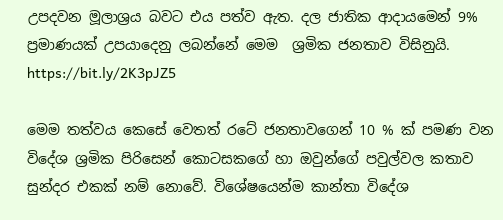උපදවන මූලාශ්‍රය බවට එය පත්ව ඇත. දල ජාතික ආදායමෙන් 9%  ප්‍රමාණයක් උපයාදෙනු ලබන්නේ මෙම  ශ්‍රමික ජනතාව විසිනුයි.
https://bit.ly/2K3pJZ5

මෙම තත්වය කෙසේ වෙතත් රටේ ජනතාවගෙන් 10 % ක් පමණ වන විදේශ ශ්‍රමික පිරිසෙන් කොටසකගේ හා ඔවුන්ගේ පවුල්වල කතාව සුන්දර එකක් නම් නොවේ. විශේෂයෙන්ම කාන්තා විදේශ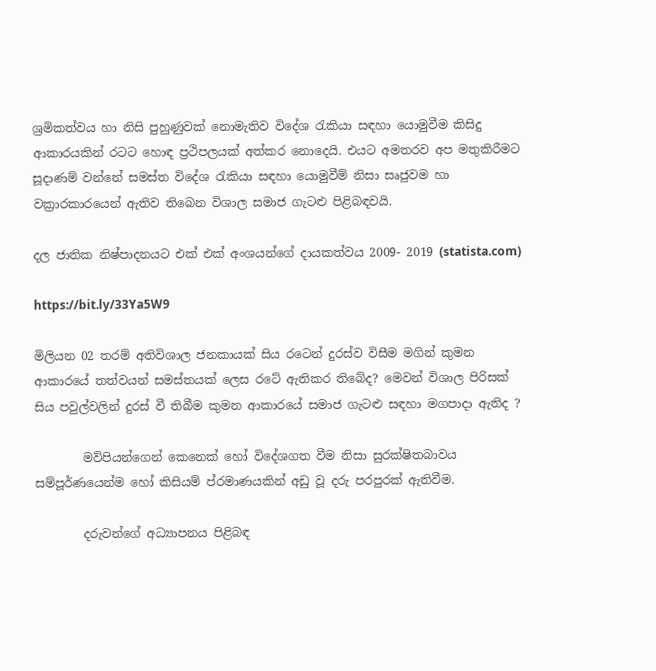ශ්‍රමිකත්වය හා නිසි පුහුණුවක් නොමැතිව විදේශ රැකියා සඳහා යොමුවීම කිසිදු ආකාරයකින් රටට හොඳ ප්‍රථිපලයක් අත්කර නොදෙයි. එයට අමතරව අප මතුකිරීමට සූදාණම් වන්නේ සමස්ත විදේශ රැකියා සඳහා යොමුවීම් නිසා සෘජුවම හා වක්‍රාරකාරයෙන් ඇතිව තිබෙන විශාල සමාජ ගැටළු පිළිබඳවයි.

දල ජාතික නිෂ්පාදනයට එක් එක් අංශයන්ගේ දායකත්වය 2009- 2019 (statista.com)

https://bit.ly/33Ya5W9

මිලියන 02 තරම් අතිවිශාල ජනකායක් සිය රටෙන් දුරස්ව විසීම මගින් කුමන ආකාරයේ තත්වයන් සමස්තයක් ලෙස රටේ ඇතිකර තිබේද? මෙවන් විශාල පිරිසක් සිය පවුල්වලින් දුරස් වී තිබීම කුමන ආකාරයේ සමාජ ගැටළු සඳහා මගපාදා ඇතිද ?

        මව්පියන්ගෙන් කෙනෙක් හෝ විදේශගත වීම නිසා සුරක්ෂිතබාවය සම්පූර්ණයෙන්ම හෝ කිසියම් ප්රමාණයකින් අඩු වූ දරු පරපුරක් ඇතිවීම.

        දරුවන්ගේ අධ්‍යාපනය පිළිබඳ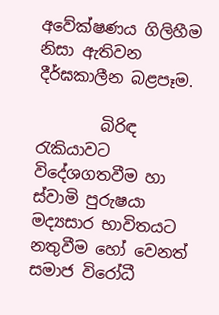අවේක්ෂණය ගිලිහීම නිසා ඇතිවන දීර්ඝකාලීන බළපෑම.

        බිරිඳ රැකියාවට විදේශගතවීම හා ස්වාමි පුරුෂයා මද්‍යසාර භාවිතයට නතුවීම හෝ වෙනත් සමාජ විරෝධී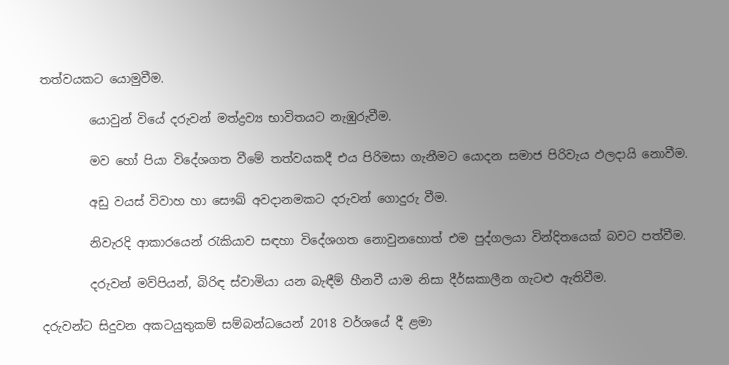තත්වයකට යොමුවීම.

        යොවුන් වියේ දරුවන් මත්ද්‍රව්‍ය භාවිතයට නැඹුරුවීම.

        මව හෝ පියා විදේශගත වීමේ තත්වයකදී එය පිරිමසා ගැනීමට යොදන සමාජ පිරිවැය ඵලදායි නොවීම.

        අඩු වයස් විවාහ හා සෞඛ් අවදානමකට දරුවන් ගොදුරු වීම.

        නිවැරදි ආකාරයෙන් රැකියාව සඳහා විදේශගත නොවුනහොත් එම පුද්ගලයා වින්දිතයෙක් බවට පත්වීම.

        දරුවන් මව්පියන්, බිරිඳ ස්වාමියා යන බැඳීම් හීනවී යාම නිසා දීර්ඝකාලීන ගැටළු ඇතිවීම.

දරුවන්ට සිදුවන අකටයුතුකම් සම්බන්ධයෙන් 2018 වර්ශයේ දී ළමා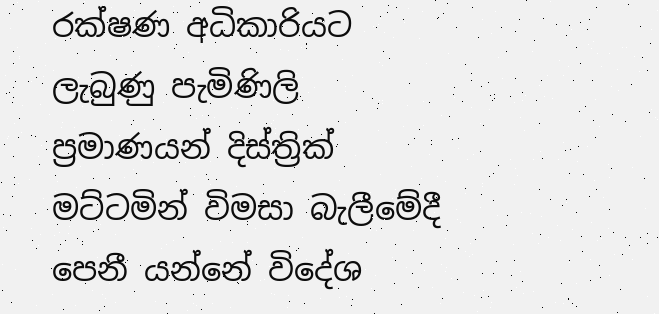රක්ෂණ අධිකාරියට ලැබුණු පැමිණිලි ප්‍රමාණයන් දිස්ත්‍රික් මට්ටමින් විමසා බැලීමේදී පෙනී යන්නේ විදේශ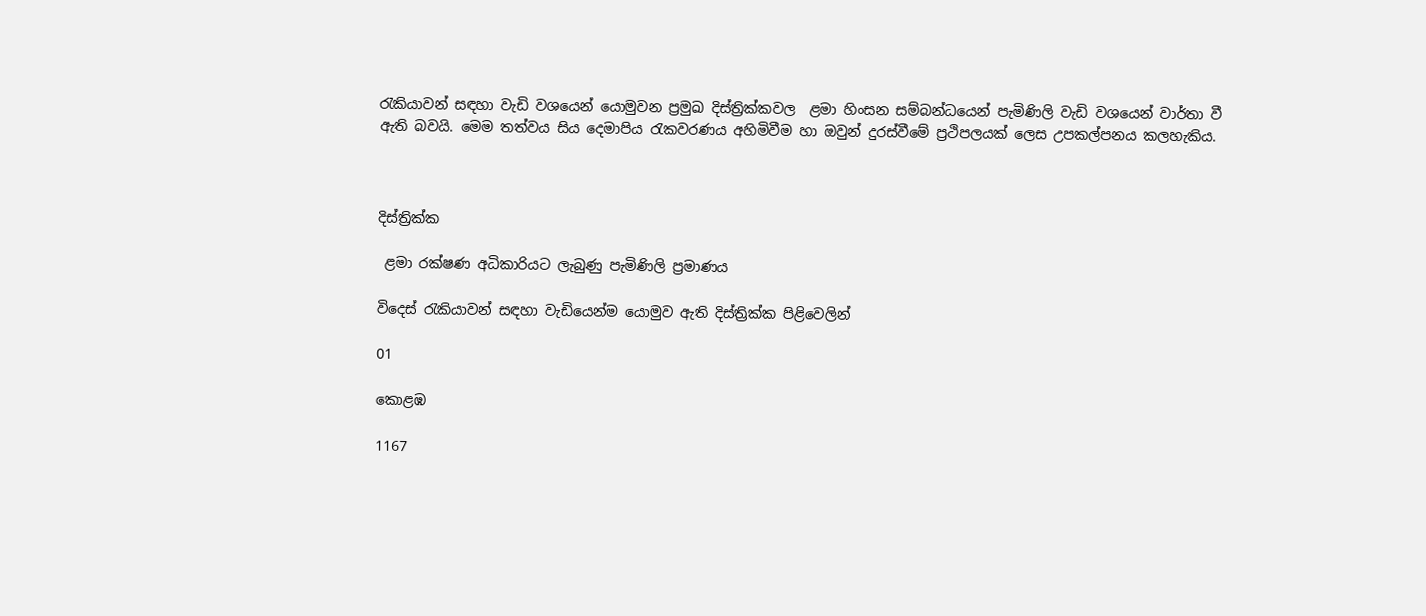රැකියාවන් සඳහා වැඩි වශයෙන් යොමුවන ප්‍රමුඛ දිස්ත්‍රික්කවල  ළමා හිංසන සම්බන්ධයෙන් පැමිණිලි වැඩි වශයෙන් වාර්තා වී ඇති බවයි. මෙම තත්වය සිය දෙමාපිය රැකවරණය අහිමිවීම හා ඔවුන් දුරස්වීමේ ප්‍රථිපලයක් ලෙස උපකල්පනය කලහැකිය.



දිස්ත්‍රික්ක

 ළමා රක්ෂණ අධිකාරියට ලැබුණු පැමිණිලි ප්‍රමාණය

විදෙස් රැකියාවන් සඳහා වැඩියෙන්ම යොමුව ඇති දිස්ත්‍රික්ක පිළිවෙලින්

01

කොළඹ

1167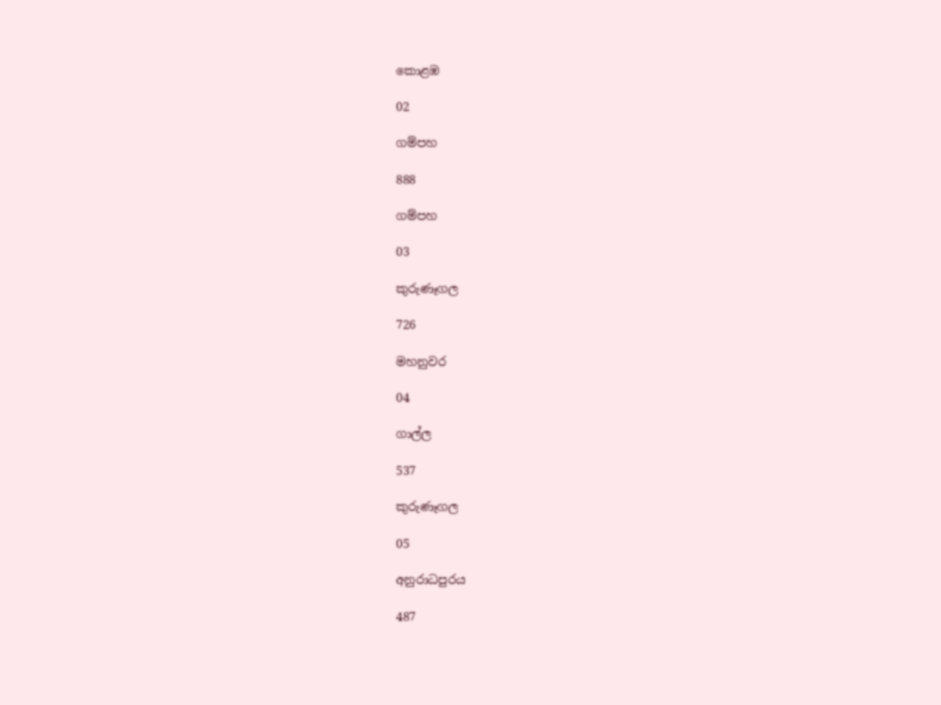කොළඹ

02

ගම්පහ

888

ගම්පහ

03

කුරුණෑගල

726

මහනුවර

04

ගාල්ල

537

කුරුණෑගල

05

අනුරාධපුරය

487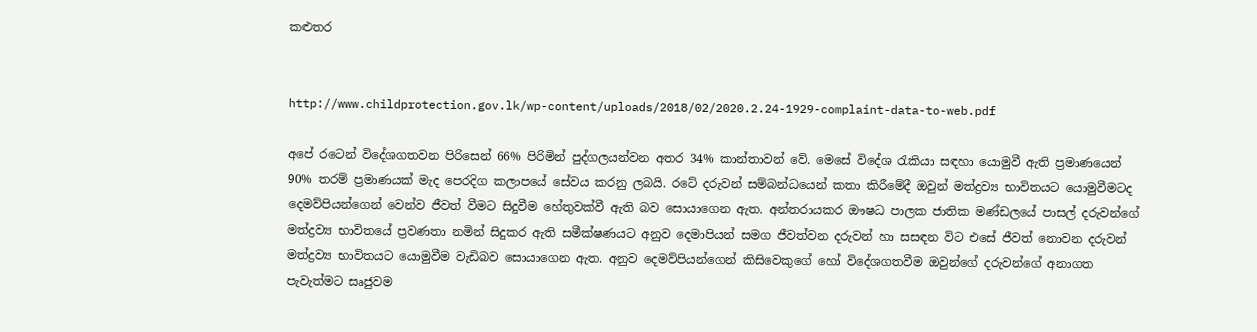කළුතර


http://www.childprotection.gov.lk/wp-content/uploads/2018/02/2020.2.24-1929-complaint-data-to-web.pdf

අපේ රටෙන් විදේශගතවන පිරිසෙන් 66% පිරිමින් පුද්ගලයන්වන අතර 34% කාන්තාවන් වේ. මෙසේ විදේශ රැකියා සඳහා යොමුවී ඇති ප්‍රමාණයෙන් 90% තරම් ප්‍රමාණයක් මැද පෙරදිග කලාපයේ සේවය කරනු ලබයි. රටේ දරුවන් සම්බන්ධයෙන් කතා කිරීමේදී ඔවුන් මත්ද්‍රව්‍ය භාවිතයට යොමුවීමටද දෙමව්පියන්ගෙන් වෙන්ව ජීවත් වීමට සිදුවීම හේතුවක්වී ඇති බව සොයාගෙන ඇත. අන්තරායකර ඖෂධ පාලක ජාතික මණ්ඩලයේ පාසල් දරුවන්ගේ මත්ද්‍රව්‍ය භාවිතයේ ප්‍රවණතා නමින් සිදුකර ඇති සමීක්ෂණයට අනුව දෙමාපියන් සමග ජීවත්වන දරුවන් හා සසඳන විට එසේ ජීවත් නොවන දරුවන් මත්ද්‍රව්‍ය භාවිතයට යොමුවීම වැඩිබව සොයාගෙන ඇත. අනුව දෙමව්පියන්ගෙන් කිසිවෙකුගේ හෝ විදේශගතවීම ඔවුන්ගේ දරුවන්ගේ අනාගත පැවැත්මට සෘජුවම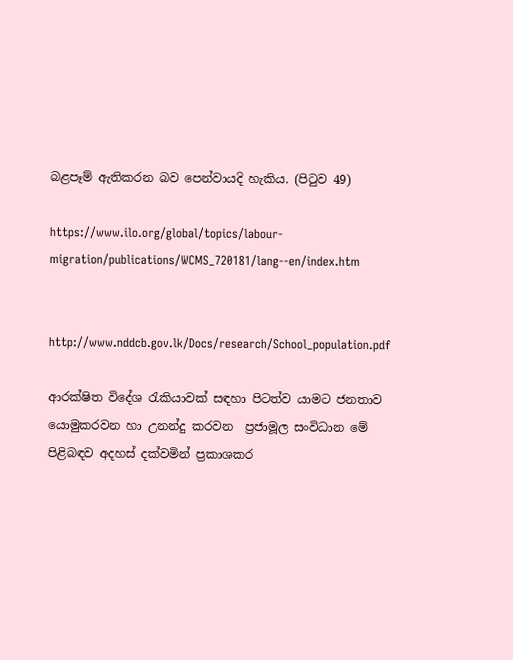බළපෑම් ඇතිකරන බව පෙන්වායදි හැකිය. (පිටුව 49)

https://www.ilo.org/global/topics/labour-migration/publications/WCMS_720181/lang--en/index.htm


http://www.nddcb.gov.lk/Docs/research/School_population.pdf

ආරක්ෂිත විදේශ රැකියාවක් සඳහා පිටත්ව යාමට ජනතාව යොමුකරවන හා උනන්දු කරවන  ප්‍රජාමූල සංවිධාන මේ පිළිබඳව අදහස් දක්වමින් ප්‍රකාශකර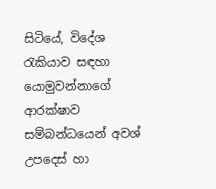සිටියේ, විදේශ රැකියාව සඳහා යොමුවන්නාගේ ආරක්ෂාව සම්බන්ධයෙන් අවශ් උපදෙස් හා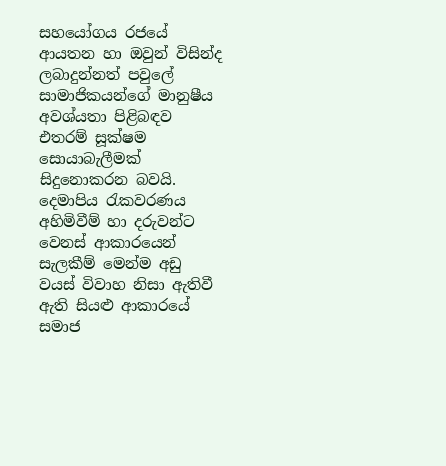සහයෝගය රජයේ ආයතන හා ඔවුන් විසින්ද ලබාදුන්නත් පවුලේ සාමාජිකයන්ගේ මානුෂීය අවශ්යතා පිළිබඳව එතරම් සූක්ෂම සොයාබැලීමක් සිදුනොකරන බවයි. දෙමාපිය රැකවරණය අහිමිවීම් හා දරුවන්ට වෙනස් ආකාරයෙන් සැලකීම් මෙන්ම අඩු වයස් විවාහ නිසා ඇතිවී ඇති සියළු ආකාරයේ සමාජ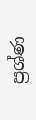ප්‍රශ්ණ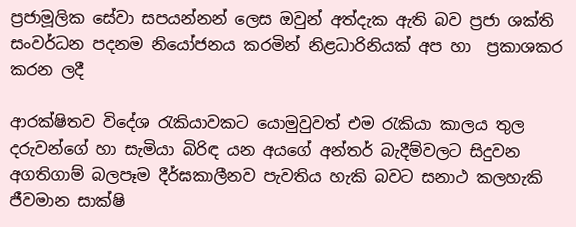ප්‍රජාමූලික සේවා සපයන්නන් ලෙස ඔවුන් අත්දැක ඇති බව ප්‍රජා ශක්ති සංවර්ධන පදනම නියෝජනය කරමින් නිළධාරිනියක් අප හා  ප්‍රකාශකර කරන ලදී

ආරක්ෂිතව විදේශ රැකියාවකට යොමුවුවත් එම රැකියා කාලය තුල දරුවන්ගේ හා සැමියා බිරිඳ යන අයගේ අන්තර් බැදීම්වලට සිදුවන අගතිගාම් බලපෑම දීර්ඝකාලීනව පැවතිය හැකි බවට සනාථ කලහැකි ජීවමාන සාක්ෂි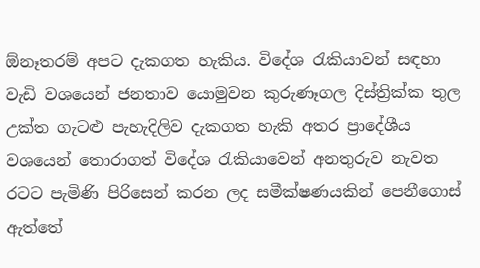ඕනෑතරම් අපට දැකගත හැකිය. විදේශ රැකියාවන් සඳහා වැඩි වශයෙන් ජනතාව යොමුවන කුරුණෑගල දිස්ත්‍රික්ක තුල උක්ත ගැටළු පැහැදිලිව දැකගත හැකි අතර ප්‍රාදේශීය වශයෙන් තොරාගත් විදේශ රැකියාවෙන් අනතුරුව නැවත රටට පැමිණි පිරිසෙන් කරන ලද සමීක්ෂණයකින් පෙනීගොස් ඇත්තේ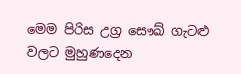මෙම පිරිස උග්‍ර සෞඛ් ගැටළු වලට මුහුණදෙන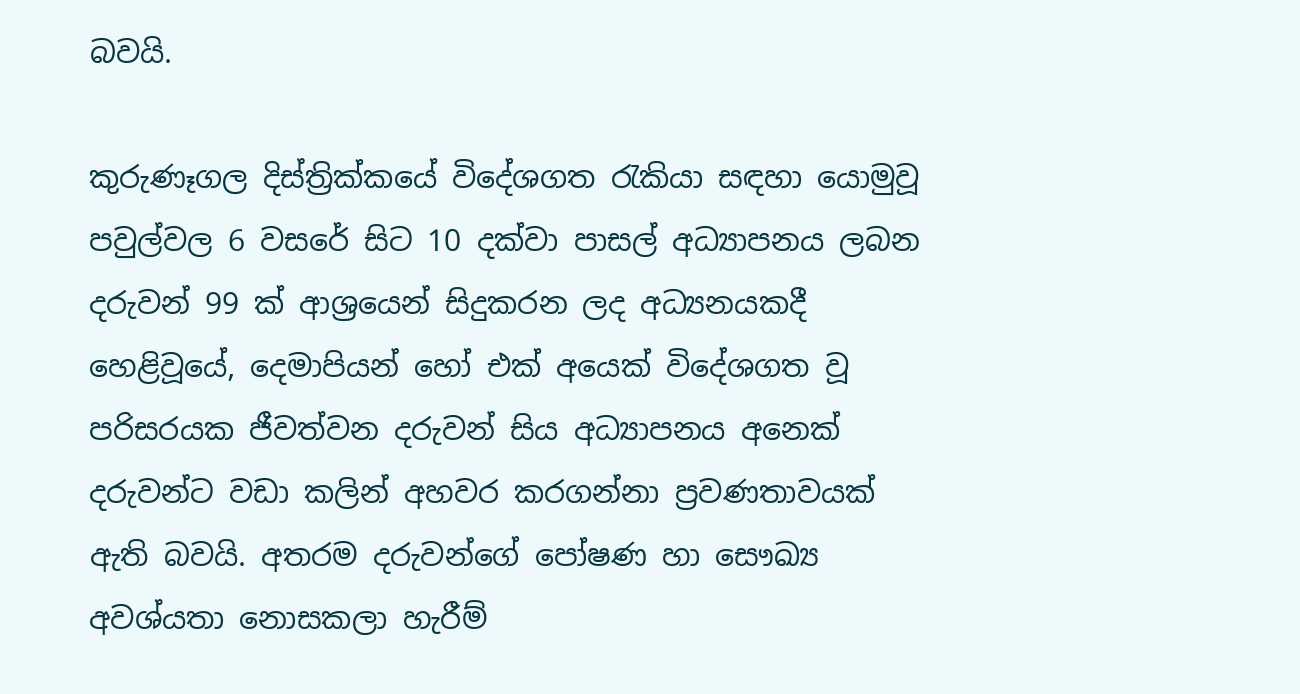බවයි.

කුරුණෑගල දිස්ත්‍රික්කයේ විදේශගත රැකියා සඳහා යොමුවූ පවුල්වල 6 වසරේ සිට 10 දක්වා පාසල් අධ්‍යාපනය ලබන දරුවන් 99 ක් ආශ්‍රයෙන් සිදුකරන ලද අධ්‍යනයකදී  හෙළිවූයේ, දෙමාපියන් හෝ එක් අයෙක් විදේශගත වූ පරිසරයක ජීවත්වන දරුවන් සිය අධ්‍යාපනය අනෙක් දරුවන්ට වඩා කලින් අහවර කරගන්නා ප්‍රවණතාවයක් ඇති බවයි. අතරම දරුවන්ගේ පෝෂණ හා සෞඛ්‍ය අවශ්යතා නොසකලා හැරීම්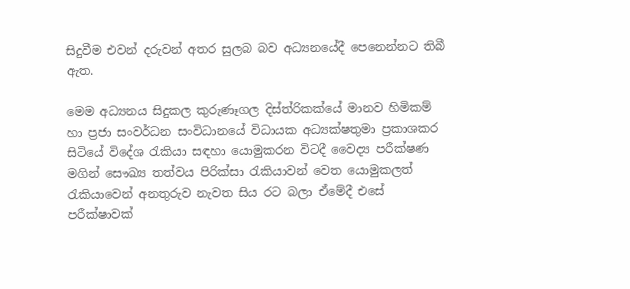සිදුවීම එවන් දරුවන් අතර සුලබ බව අධ්‍යනයේදී පෙනෙන්නට තිබී ඇත.

මෙම අධ්‍යනය සිදුකල කුරුණෑගල දිස්ත්රිකක්යේ මානව හිමිකම් හා ප්‍රජා සංවර්ධන සංවිධානයේ විධායක අධ්‍යක්ෂතුමා ප්‍රකාශකර සිටියේ විදේශ රැකියා සඳහා යොමුකරන විටදී වෛද්‍ය පරීක්ෂණ මගින් සෞඛ්‍ය තත්වය පිරික්සා රැකියාවන් වෙත යොමුකලත් රැකියාවෙන් අනතුරුව නැවත සිය රට බලා ඒමේදී එසේ පරීක්ෂාවක්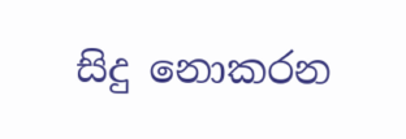සිදු නොකරන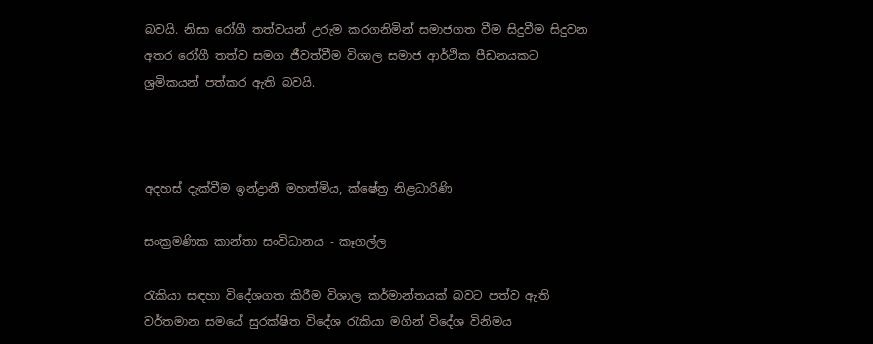බවයි. නිසා රෝගී තත්වයන් උරුම කරගනිමින් සමාජගත වීම සිදුවීම සිදුවන අතර රෝගී තත්ව සමග ජීවත්වීම විශාල සමාජ ආර්ථික පීඩනයකට ශ්‍රමිකයන් පත්කර ඇති බවයි.



අදහස් දැක්වීම ඉන්ද්‍රානී මහත්මිය, ක්ෂේත්‍ර නිළධාරිණි

සංක්‍රමණික කාන්තා සංවිධානය - කෑගල්ල

රැකියා සඳහා විදේශගත කිරීම විශාල කර්මාන්තයක් බවට පත්ව ඇති වර්තමාන සමයේ සුරක්ෂිත විදේශ රැකියා මගින් විදේශ විනිමය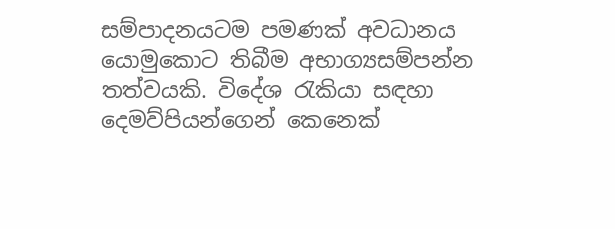සම්පාදනයටම පමණක් අවධානය යොමුකොට තිබීම අභාග්‍යසම්පන්න තත්වයකි. විදේශ රැකියා සඳහා දෙමව්පියන්ගෙන් කෙනෙක්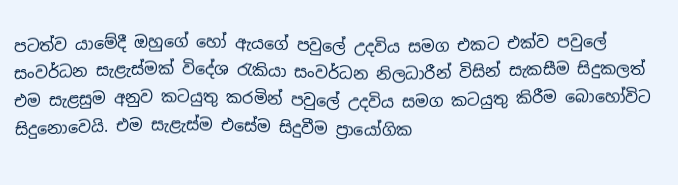පටත්ව යාමේදී ඔහුගේ හෝ ඇයගේ පවුලේ උදවිය සමග එකට එක්ව පවුලේ සංවර්ධන සැළැස්මක් විදේශ රැකියා සංවර්ධන නිලධාරීන් විසින් සැකසීම සිදුකලත් එම සැළසුම අනුව කටයුතු කරමින් පවුලේ උදවිය සමග කටයුතු කිරීම බොහෝවිට සිදුනොවෙයි. එම සැළැස්ම එසේම සිදුවීම ප්‍රායෝගික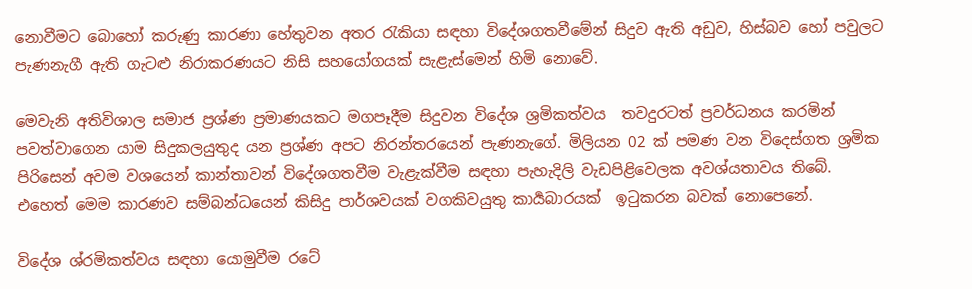නොවීමට බොහෝ කරුණු කාරණා හේතුවන අතර රැකියා සඳහා විදේශගතවීමේන් සිදුව ඇති අඩුව, හිස්බව හෝ පවුලට පැණනැගී ඇති ගැටළු නිරාකරණයට නිසි සහයෝගයක් සැළැස්මෙන් හිමි නොවේ.

මෙවැනි අතිවිශාල සමාජ ප්‍රශ්ණ ප්‍රමාණයකට මගපෑදීම සිදුවන විදේශ ශ්‍රමිකත්වය  තවදුරටත් ප්‍රවර්ධනය කරමින් පවත්වාගෙන යාම සිදුකලයුතුද යන ප්‍රශ්ණ අපට නිරන්තරයෙන් පැණනැගේ. මිලියන 02 ක් පමණ වන විදෙස්ගත ශ්‍රමික පිරිසෙන් අවම වශයෙන් කාන්තාවන් විදේශගතවීම වැළැක්වීම සඳහා පැහැදිලි වැඩපිළිවෙලක අවශ්යතාවය තිබේ. එහෙත් මෙම කාරණව සම්බන්ධයෙන් කිසිදු පාර්ශවයක් වගකිවයුතු කාර්‍යබාරයක්  ඉටුකරන බවක් නොපෙනේ.

විදේශ ශ්රමිකත්වය සඳහා යොමුවීම රටේ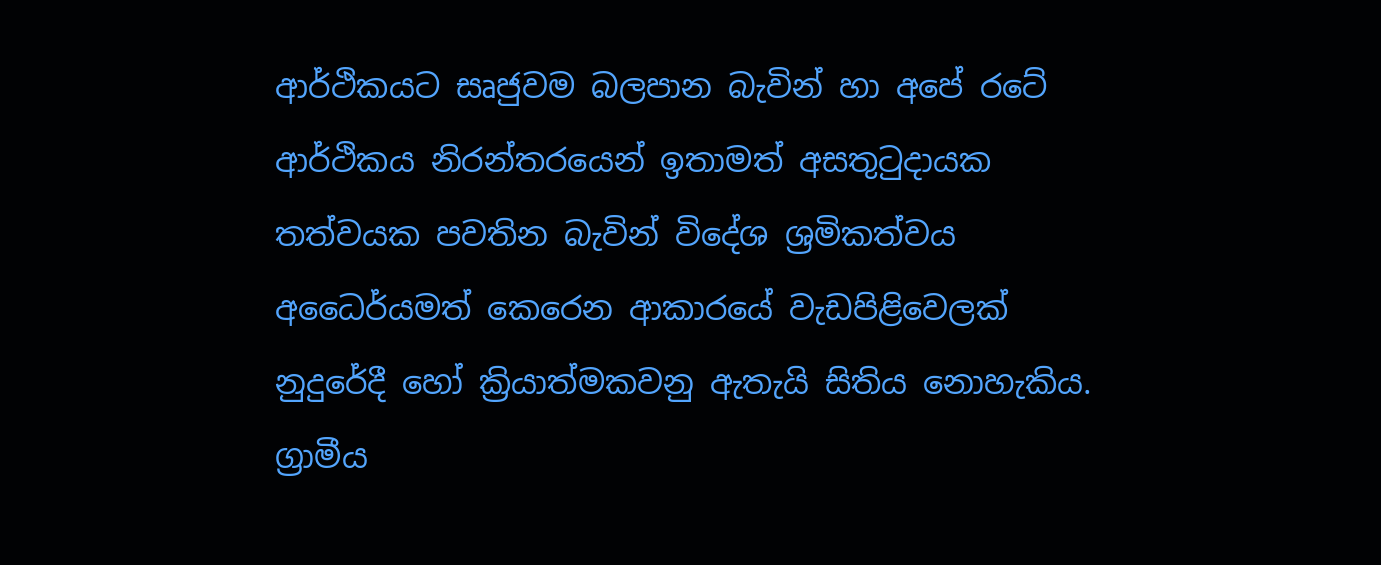ආර්ථිකයට සෘජුවම බලපාන බැවින් හා අපේ රටේ ආර්ථිකය නිරන්තරයෙන් ඉතාමත් අසතුටුදායක තත්වයක පවතින බැවින් විදේශ ශ්‍රමිකත්වය අධෛර්යමත් කෙරෙන ආකාරයේ වැඩපිළිවෙලක් නුදුරේදී හෝ ක්‍රියාත්මකවනු ඇතැයි සිතිය නොහැකිය. ග්‍රාමීය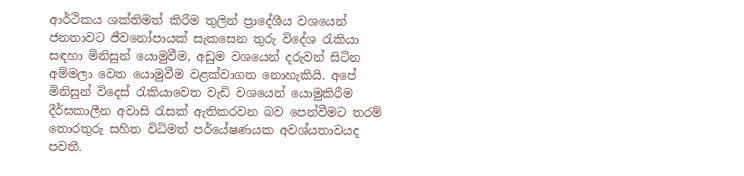ආර්ථිකය ශක්තිමත් කිරීම තුලින් ප්‍රාදේශීය වශයෙන් ජනතාවට ජීවනෝපායක් සැකසෙන තුරු විදේශ රැකියා සඳහා මිනිසුන් යොමුවීම, අඩුම වශයෙන් දරුවන් සිටින අම්මලා වෙත යොමුවීම වළක්වාගත නොහැකියි. අපේ මිනිසුන් විදෙස් රැකියාවෙත වැඩි වශයෙන් යොමුකිරීම දීර්ඝකාලීන අවාසි රැසක් ඇතිකරවන බව පෙන්වීමට තරම් තොරතුරු සහිත විධිමත් පර්යේෂණයක අවශ්යතාවයද පවතී.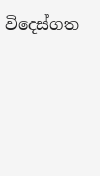විදෙස්ගත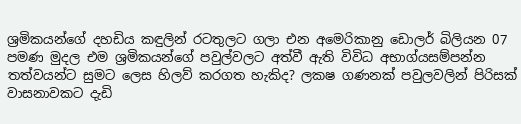ශ්‍රමිකයන්ගේ දහඩිය කඳුලින් රටතුලට ගලා එන අමෙරිකානු ඩොලර් බිලියන 07 පමණ මුදල එම ශ්‍රමිකයන්ගේ පවුල්වලට අත්වී ඇති විවිධ අභාග්යසම්පන්න තත්වයන්ට සුමට ලෙස හිලව් කරගත හැකිද? ලකෂ ගණනක් පවුලවලින් පිරිසක් වාසනාවකට දැඩි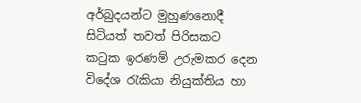අර්බුදයන්ට මුහුණනොදී සිටියත් තවත් පිරිසකට කටුක ඉරණම් උරුමකර දෙන විදේශ රැකියා නියුක්තිය හා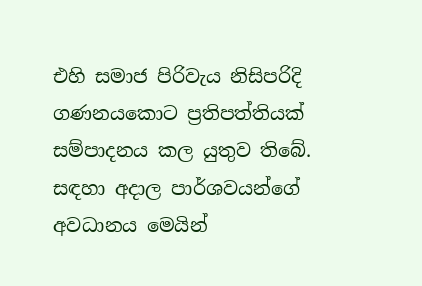එහි සමාජ පිරිවැය නිසිපරිදි ගණනයකොට ප්‍රතිපත්තියක් සම්පාදනය කල යුතුව තිබේ. සඳහා අදාල පාර්ශවයන්ගේ අවධානය මෙයින්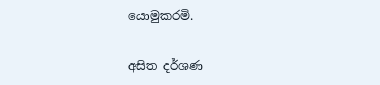යොමුකරමි.

අසිත දර්ශණ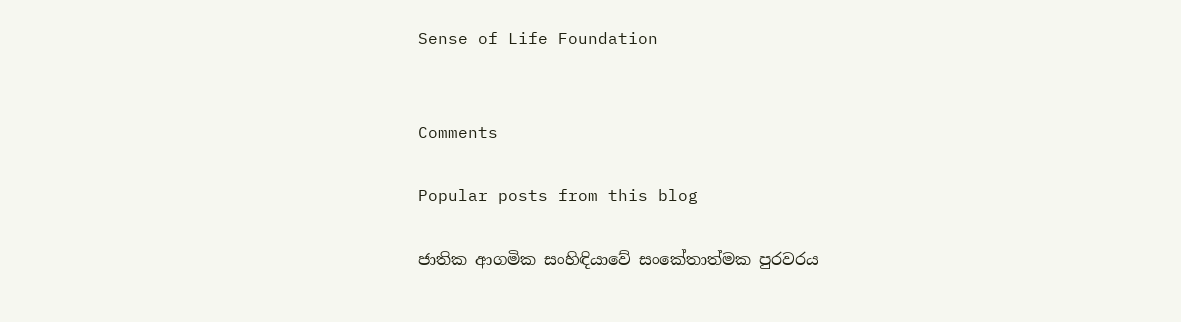Sense of Life Foundation


Comments

Popular posts from this blog

ජාතික ආගමික සංහිඳියාවේ සංකේතාත්මක පුරවරය